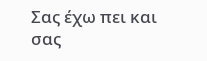Σας έχω πει και σας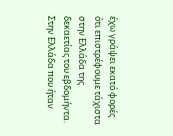έχω γράψει εκατό φορές ότι επιστρέφουμε τάχιστα στην Ελλάδα της δεκαετίας του εβδομήντα. Στην Ελλάδα που ήταν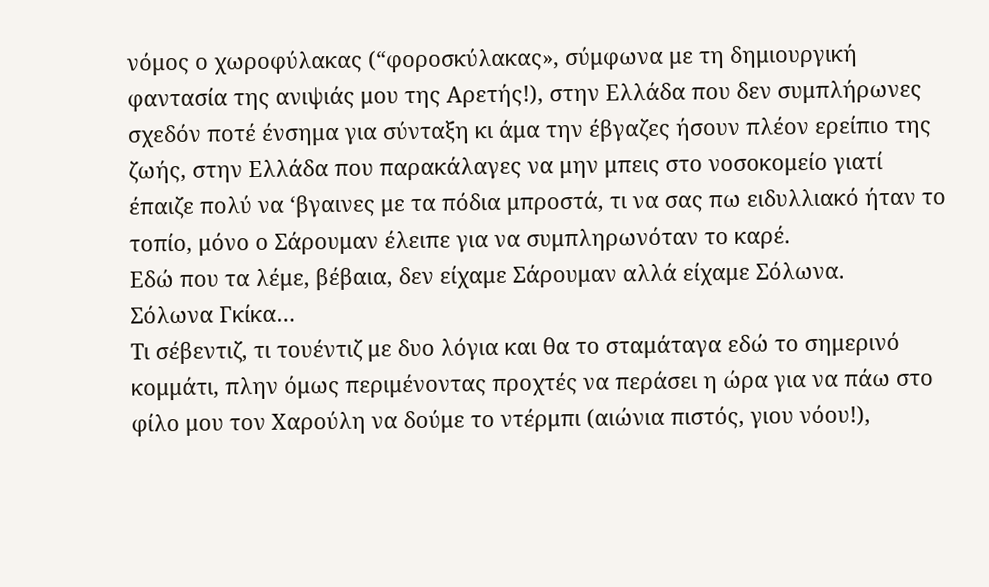νόμος ο χωροφύλακας (“φοροσκύλακας», σύμφωνα με τη δημιουργική φαντασία της ανιψιάς μου της Αρετής!), στην Ελλάδα που δεν συμπλήρωνες σχεδόν ποτέ ένσημα για σύνταξη κι άμα την έβγαζες ήσουν πλέον ερείπιο της ζωής, στην Ελλάδα που παρακάλαγες να μην μπεις στο νοσοκομείο γιατί έπαιζε πολύ να ‘βγαινες με τα πόδια μπροστά, τι να σας πω ειδυλλιακό ήταν το τοπίο, μόνο ο Σάρουμαν έλειπε για να συμπληρωνόταν το καρέ.
Εδώ που τα λέμε, βέβαια, δεν είχαμε Σάρουμαν αλλά είχαμε Σόλωνα.
Σόλωνα Γκίκα…
Τι σέβεντιζ, τι τουέντιζ με δυο λόγια και θα το σταμάταγα εδώ το σημερινό κομμάτι, πλην όμως περιμένοντας προχτές να περάσει η ώρα για να πάω στο φίλο μου τον Χαρούλη να δούμε το ντέρμπι (αιώνια πιστός, γιου νόου!),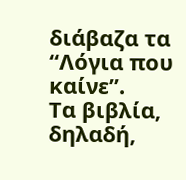διάβαζα τα “Λόγια που καίνε”.
Tα βιβλία, δηλαδή,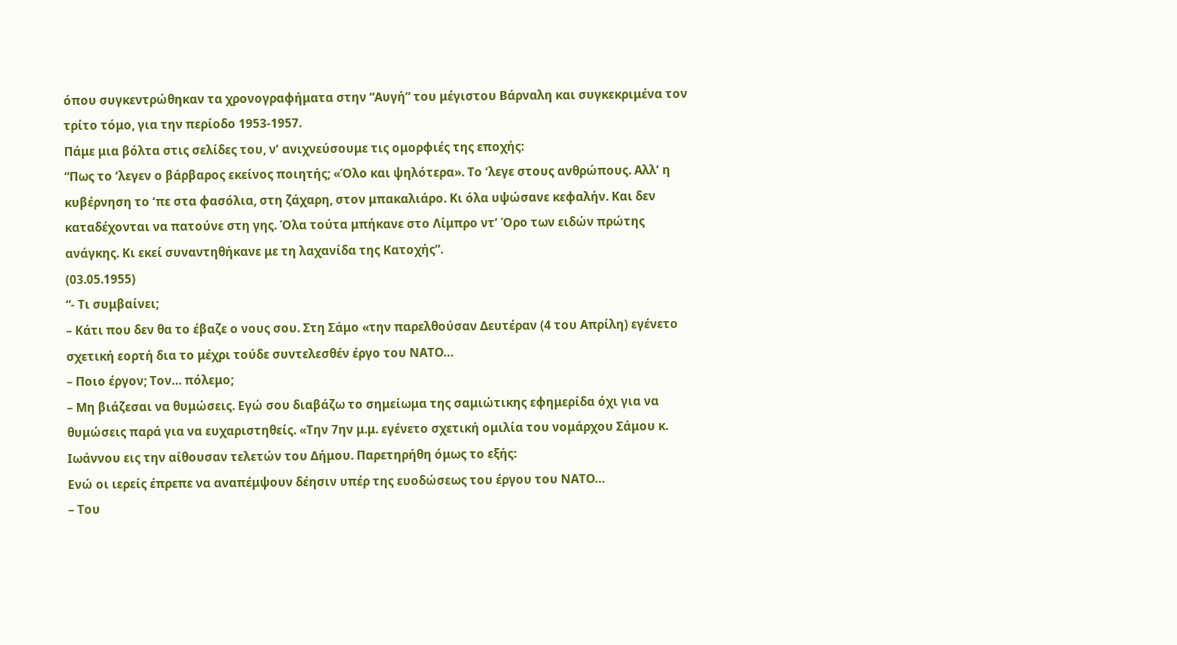όπου συγκεντρώθηκαν τα χρονογραφήματα στην “Αυγή” του μέγιστου Βάρναλη και συγκεκριμένα τον τρίτο τόμο, για την περίοδο 1953-1957.
Πάμε μια βόλτα στις σελίδες του, ν’ ανιχνεύσουμε τις ομορφιές της εποχής:
“Πως το ‘λεγεν ο βάρβαρος εκείνος ποιητής; «Όλο και ψηλότερα». Το ‘λεγε στους ανθρώπους. Αλλ’ η κυβέρνηση το ‘πε στα φασόλια, στη ζάχαρη, στον μπακαλιάρο. Κι όλα υψώσανε κεφαλήν. Και δεν καταδέχονται να πατούνε στη γης. Όλα τούτα μπήκανε στο Λίμπρο ντ’ Όρο των ειδών πρώτης ανάγκης. Κι εκεί συναντηθήκανε με τη λαχανίδα της Κατοχής”.
(03.05.1955)
“- Τι συμβαίνει;
– Κάτι που δεν θα το έβαζε ο νους σου. Στη Σάμο «την παρελθούσαν Δευτέραν (4 του Απρίλη) εγένετο σχετική εορτή δια το μέχρι τούδε συντελεσθέν έργο του ΝΑΤΟ…
– Ποιο έργον; Τον… πόλεμο;
– Μη βιάζεσαι να θυμώσεις. Εγώ σου διαβάζω το σημείωμα της σαμιώτικης εφημερίδα όχι για να θυμώσεις παρά για να ευχαριστηθείς. «Την 7ην μ.μ. εγένετο σχετική ομιλία του νομάρχου Σάμου κ. Ιωάννου εις την αίθουσαν τελετών του Δήμου. Παρετηρήθη όμως το εξής:
Ενώ οι ιερείς έπρεπε να αναπέμψουν δέησιν υπέρ της ευοδώσεως του έργου του ΝΑΤΟ…
– Του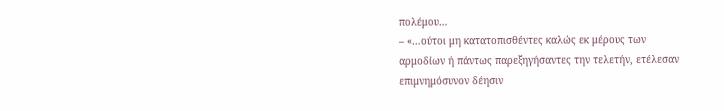πολέμου…
– «…ούτοι μη κατατοπισθέντες καλώς εκ μέρους των αρμοδίων ή πάντως παρεξηγήσαντες την τελετήν, ετέλεσαν επιμνημόσυνον δέησιν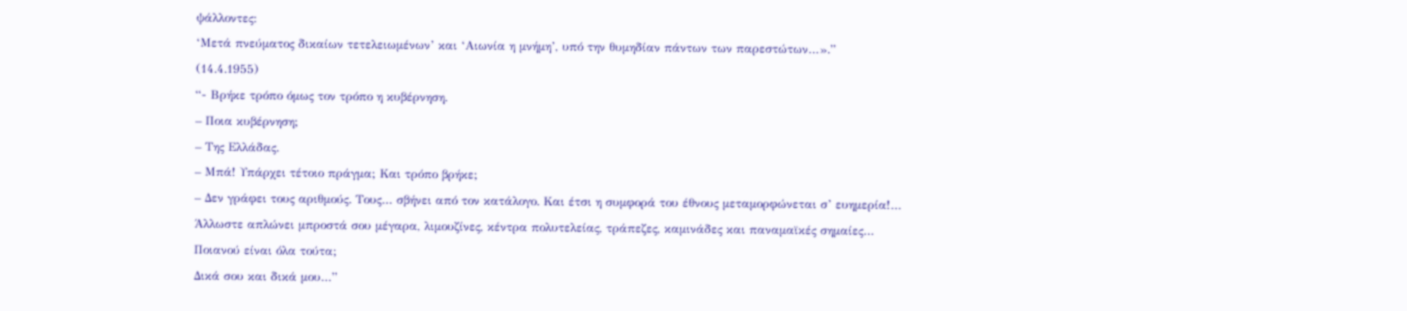ψάλλοντες:
‘Μετά πνεύματος δικαίων τετελειωμένων’ και ‘Αιωνία η μνήμη’, υπό την θυμηδίαν πάντων των παρεστώτων…».”
(14.4.1955)
“- Βρήκε τρόπο όμως τον τρόπο η κυβέρνηση.
– Ποια κυβέρνηση;
– Της Ελλάδας.
– Μπά! Υπάρχει τέτοιο πράγμα; Και τρόπο βρήκε;
– Δεν γράφει τους αριθμούς. Τους… σβήνει από τον κατάλογο. Και έτσι η συμφορά του έθνους μεταμορφώνεται σ’ ευημερία!…
Άλλωστε απλώνει μπροστά σου μέγαρα, λιμουζίνες, κέντρα πολυτελείας, τράπεζες, καμινάδες και παναμαϊκές σημαίες…
Ποιανού είναι όλα τούτα;
Δικά σου και δικά μου…”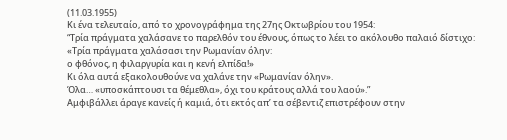(11.03.1955)
Κι ένα τελευταίο, από το χρονογράφημα της 27ης Οκτωβρίου του 1954:
“Τρία πράγματα χαλάσανε το παρελθόν του έθνους, όπως το λέει το ακόλουθο παλαιό δίστιχο:
«Τρία πράγματα χαλάσασι την Ρωμανίαν όλην:
ο φθόνος, η φιλαργυρία και η κενή ελπίδα!»
Κι όλα αυτά εξακολουθούνε να χαλάνε την «Ρωμανίαν όλην».
Όλα… «υποσκάπτουσι τα θέμεθλα», όχι του κράτους αλλά του λαού».”
Αμφιβάλλει άραγε κανείς ή καμιά, ότι εκτός απ’ τα σέβεντιζ επιστρέφουν στην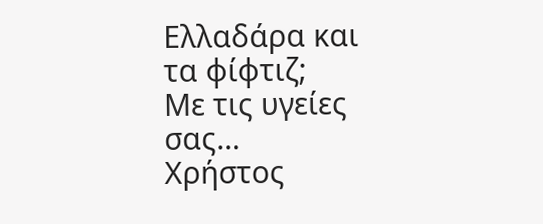Ελλαδάρα και τα φίφτιζ;
Με τις υγείες σας…
Χρήστος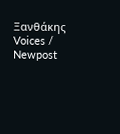Ξανθάκης
Voices / Newpost